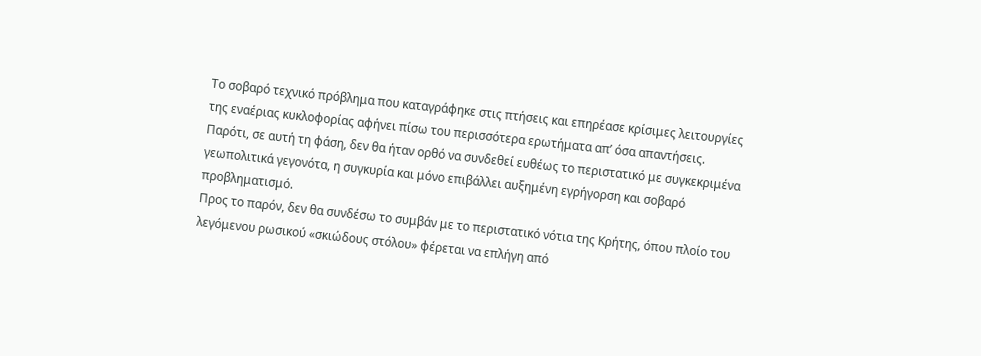Το σοβαρό τεχνικό πρόβλημα που καταγράφηκε στις πτήσεις και επηρέασε κρίσιμες λειτουργίες της εναέριας κυκλοφορίας αφήνει πίσω του περισσότερα ερωτήματα απ’ όσα απαντήσεις.
Παρότι, σε αυτή τη φάση, δεν θα ήταν ορθό να συνδεθεί ευθέως το περιστατικό με συγκεκριμένα γεωπολιτικά γεγονότα, η συγκυρία και μόνο επιβάλλει αυξημένη εγρήγορση και σοβαρό προβληματισμό.
Προς το παρόν, δεν θα συνδέσω το συμβάν με το περιστατικό νότια της Κρήτης, όπου πλοίο του λεγόμενου ρωσικού «σκιώδους στόλου» φέρεται να επλήγη από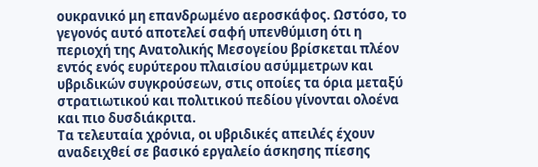ουκρανικό μη επανδρωμένο αεροσκάφος. Ωστόσο, το γεγονός αυτό αποτελεί σαφή υπενθύμιση ότι η περιοχή της Ανατολικής Μεσογείου βρίσκεται πλέον εντός ενός ευρύτερου πλαισίου ασύμμετρων και υβριδικών συγκρούσεων, στις οποίες τα όρια μεταξύ στρατιωτικού και πολιτικού πεδίου γίνονται ολοένα και πιο δυσδιάκριτα.
Τα τελευταία χρόνια, οι υβριδικές απειλές έχουν αναδειχθεί σε βασικό εργαλείο άσκησης πίεσης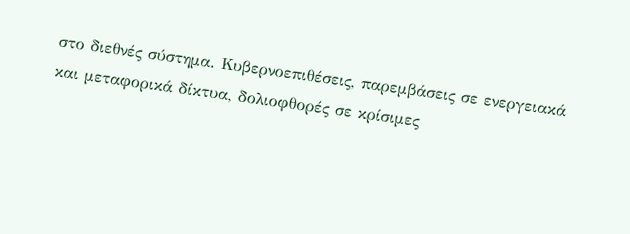στο διεθνές σύστημα. Κυβερνοεπιθέσεις, παρεμβάσεις σε ενεργειακά και μεταφορικά δίκτυα, δολιοφθορές σε κρίσιμες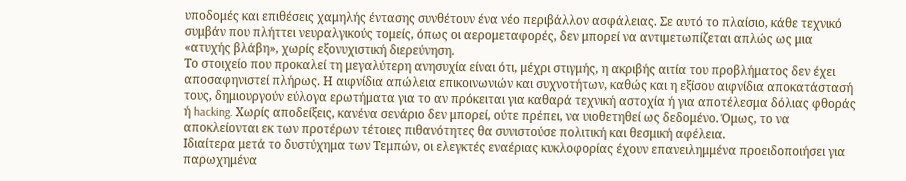υποδομές και επιθέσεις χαμηλής έντασης συνθέτουν ένα νέο περιβάλλον ασφάλειας. Σε αυτό το πλαίσιο, κάθε τεχνικό συμβάν που πλήττει νευραλγικούς τομείς, όπως οι αερομεταφορές, δεν μπορεί να αντιμετωπίζεται απλώς ως μια «ατυχής βλάβη», χωρίς εξονυχιστική διερεύνηση.
Το στοιχείο που προκαλεί τη μεγαλύτερη ανησυχία είναι ότι, μέχρι στιγμής, η ακριβής αιτία του προβλήματος δεν έχει αποσαφηνιστεί πλήρως. Η αιφνίδια απώλεια επικοινωνιών και συχνοτήτων, καθώς και η εξίσου αιφνίδια αποκατάστασή τους, δημιουργούν εύλογα ερωτήματα για το αν πρόκειται για καθαρά τεχνική αστοχία ή για αποτέλεσμα δόλιας φθοράς ή hacking. Χωρίς αποδείξεις, κανένα σενάριο δεν μπορεί, ούτε πρέπει, να υιοθετηθεί ως δεδομένο. Όμως, το να αποκλείονται εκ των προτέρων τέτοιες πιθανότητες θα συνιστούσε πολιτική και θεσμική αφέλεια.
Ιδιαίτερα μετά το δυστύχημα των Τεμπών, οι ελεγκτές εναέριας κυκλοφορίας έχουν επανειλημμένα προειδοποιήσει για παρωχημένα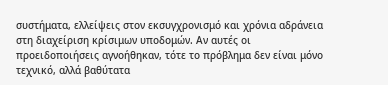συστήματα, ελλείψεις στον εκσυγχρονισμό και χρόνια αδράνεια στη διαχείριση κρίσιμων υποδομών. Αν αυτές οι προειδοποιήσεις αγνοήθηκαν, τότε το πρόβλημα δεν είναι μόνο τεχνικό, αλλά βαθύτατα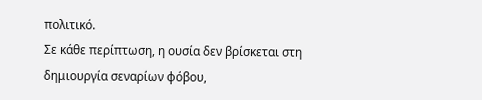πολιτικό.
Σε κάθε περίπτωση, η ουσία δεν βρίσκεται στη δημιουργία σεναρίων φόβου,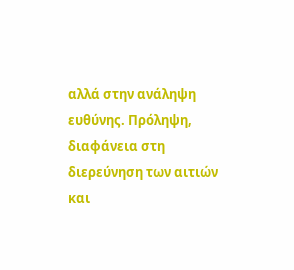αλλά στην ανάληψη ευθύνης. Πρόληψη, διαφάνεια στη διερεύνηση των αιτιών και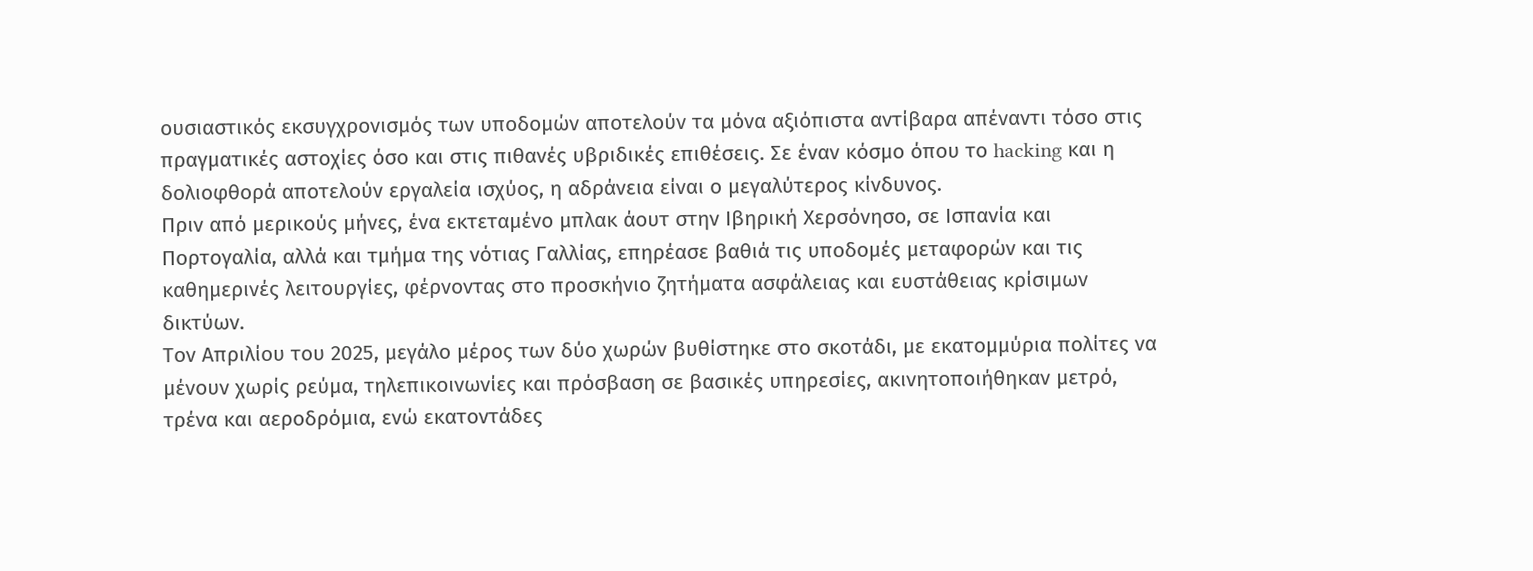ουσιαστικός εκσυγχρονισμός των υποδομών αποτελούν τα μόνα αξιόπιστα αντίβαρα απέναντι τόσο στις πραγματικές αστοχίες όσο και στις πιθανές υβριδικές επιθέσεις. Σε έναν κόσμο όπου το hacking και η δολιοφθορά αποτελούν εργαλεία ισχύος, η αδράνεια είναι ο μεγαλύτερος κίνδυνος.
Πριν από μερικούς μήνες, ένα εκτεταμένο μπλακ άουτ στην Ιβηρική Χερσόνησο, σε Ισπανία και Πορτογαλία, αλλά και τμήμα της νότιας Γαλλίας, επηρέασε βαθιά τις υποδομές μεταφορών και τις καθημερινές λειτουργίες, φέρνοντας στο προσκήνιο ζητήματα ασφάλειας και ευστάθειας κρίσιμων δικτύων.
Τον Απριλίου του 2025, μεγάλο μέρος των δύο χωρών βυθίστηκε στο σκοτάδι, με εκατομμύρια πολίτες να μένουν χωρίς ρεύμα, τηλεπικοινωνίες και πρόσβαση σε βασικές υπηρεσίες, ακινητοποιήθηκαν μετρό, τρένα και αεροδρόμια, ενώ εκατοντάδες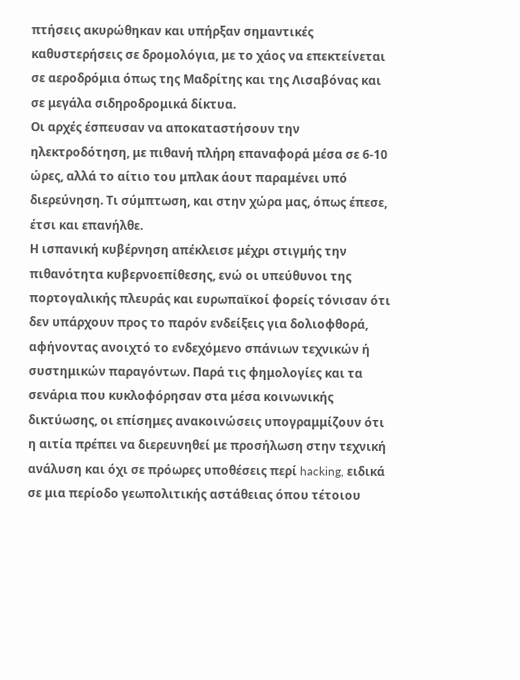πτήσεις ακυρώθηκαν και υπήρξαν σημαντικές καθυστερήσεις σε δρομολόγια, με το χάος να επεκτείνεται σε αεροδρόμια όπως της Μαδρίτης και της Λισαβόνας και σε μεγάλα σιδηροδρομικά δίκτυα.
Οι αρχές έσπευσαν να αποκαταστήσουν την ηλεκτροδότηση, με πιθανή πλήρη επαναφορά μέσα σε 6-10 ώρες, αλλά το αίτιο του μπλακ άουτ παραμένει υπό διερεύνηση. Τι σύμπτωση, και στην χώρα μας, όπως έπεσε, έτσι και επανήλθε.
Η ισπανική κυβέρνηση απέκλεισε μέχρι στιγμής την πιθανότητα κυβερνοεπίθεσης, ενώ οι υπεύθυνοι της πορτογαλικής πλευράς και ευρωπαϊκοί φορείς τόνισαν ότι δεν υπάρχουν προς το παρόν ενδείξεις για δολιοφθορά, αφήνοντας ανοιχτό το ενδεχόμενο σπάνιων τεχνικών ή συστημικών παραγόντων. Παρά τις φημολογίες και τα σενάρια που κυκλοφόρησαν στα μέσα κοινωνικής δικτύωσης, οι επίσημες ανακοινώσεις υπογραμμίζουν ότι η αιτία πρέπει να διερευνηθεί με προσήλωση στην τεχνική ανάλυση και όχι σε πρόωρες υποθέσεις περί hacking, ειδικά σε μια περίοδο γεωπολιτικής αστάθειας όπου τέτοιου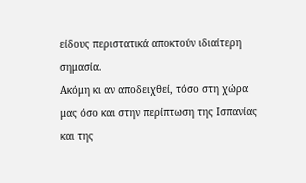είδους περιστατικά αποκτούν ιδιαίτερη σημασία.
Ακόμη κι αν αποδειχθεί, τόσο στη χώρα μας όσο και στην περίπτωση της Ισπανίας και της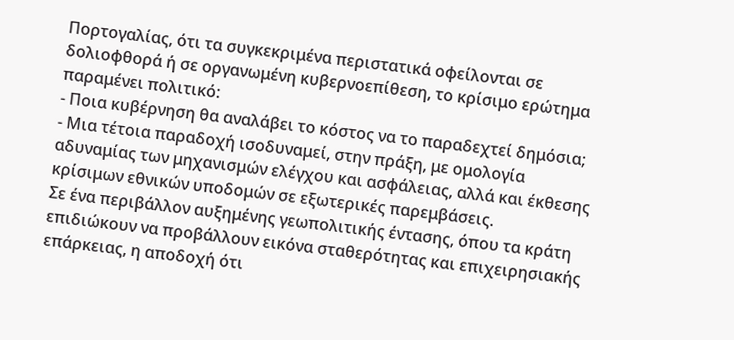Πορτογαλίας, ότι τα συγκεκριμένα περιστατικά οφείλονται σε δολιοφθορά ή σε οργανωμένη κυβερνοεπίθεση, το κρίσιμο ερώτημα παραμένει πολιτικό:
- Ποια κυβέρνηση θα αναλάβει το κόστος να το παραδεχτεί δημόσια;
- Μια τέτοια παραδοχή ισοδυναμεί, στην πράξη, με ομολογία αδυναμίας των μηχανισμών ελέγχου και ασφάλειας, αλλά και έκθεσης κρίσιμων εθνικών υποδομών σε εξωτερικές παρεμβάσεις.
Σε ένα περιβάλλον αυξημένης γεωπολιτικής έντασης, όπου τα κράτη επιδιώκουν να προβάλλουν εικόνα σταθερότητας και επιχειρησιακής επάρκειας, η αποδοχή ότι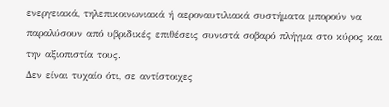ενεργειακά, τηλεπικοινωνιακά ή αεροναυτιλιακά συστήματα μπορούν να παραλύσουν από υβριδικές επιθέσεις συνιστά σοβαρό πλήγμα στο κύρος και την αξιοπιστία τους.
Δεν είναι τυχαίο ότι, σε αντίστοιχες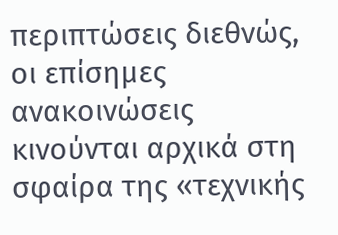περιπτώσεις διεθνώς, οι επίσημες ανακοινώσεις κινούνται αρχικά στη σφαίρα της «τεχνικής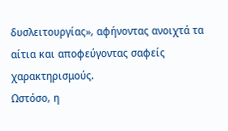δυσλειτουργίας», αφήνοντας ανοιχτά τα αίτια και αποφεύγοντας σαφείς χαρακτηρισμούς.
Ωστόσο, η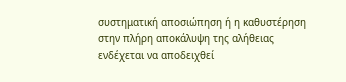συστηματική αποσιώπηση ή η καθυστέρηση στην πλήρη αποκάλυψη της αλήθειας ενδέχεται να αποδειχθεί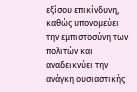εξίσου επικίνδυνη, καθώς υπονομεύει την εμπιστοσύνη των πολιτών και αναδεικνύει την ανάγκη ουσιαστικής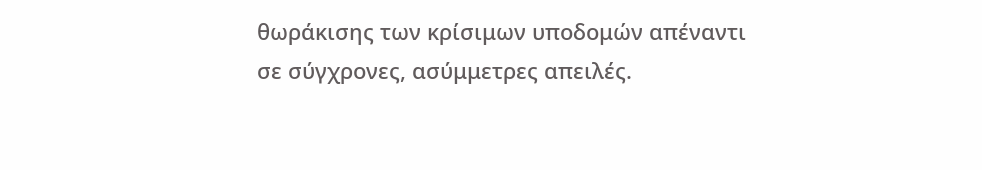θωράκισης των κρίσιμων υποδομών απέναντι σε σύγχρονες, ασύμμετρες απειλές.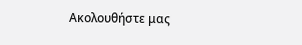Ακολουθήστε μας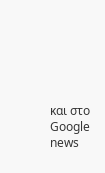και στο Google news